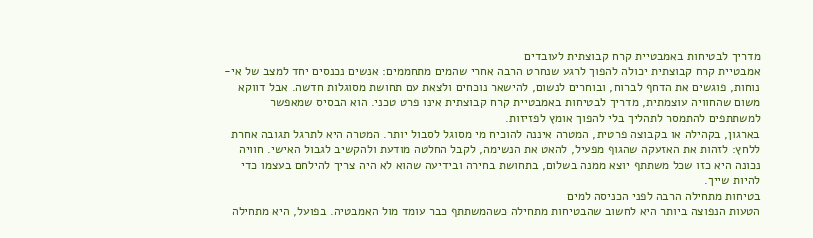מדריך לבטיחות באמבטיית קרח קבוצתית לעובדים
אמבטיית קרח קבוצתית יכולה להפוך לרגע שנחרט הרבה אחרי שהמים מתחממים: אנשים נכנסים יחד למצב של אי-נוחות, פוגשים את הדחף לברוח, ובוחרים לנשום, להישאר נוכחים ולצאת עם תחושת מסוגלות חדשה. אבל דווקא משום שהחוויה עוצמתית, מדריך לבטיחות באמבטיית קרח קבוצתית אינו פרט טכני. הוא הבסיס שמאפשר למשתתפים להתמסר לתהליך בלי להפוך אומץ לפזיזות.
בארגון, בקהילה או בקבוצה פרטית, המטרה איננה להוכיח מי מסוגל לסבול יותר. המטרה היא לתרגל תגובה אחרת ללחץ: לזהות את האזעקה שהגוף מפעיל, להאט את הנשימה, לקבל החלטה מודעת ולהקשיב לגבול האישי. חוויה נכונה היא כזו שכל משתתף יוצא ממנה בשלום, בתחושת בחירה ובידיעה שהוא לא היה צריך להילחם בעצמו כדי להיות שייך.
בטיחות מתחילה הרבה לפני הכניסה למים
הטעות הנפוצה ביותר היא לחשוב שהבטיחות מתחילה כשהמשתתף כבר עומד מול האמבטיה. בפועל, היא מתחילה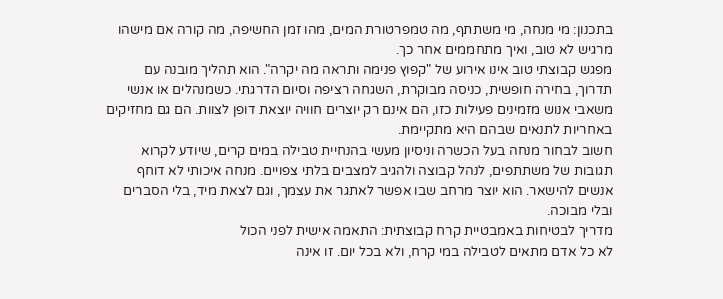בתכנון: מי מנחה, מי משתתף, מה טמפרטורת המים, מהו זמן החשיפה, מה קורה אם מישהו מרגיש לא טוב, ואיך מתחממים אחר כך.
מפגש קבוצתי טוב אינו אירוע של "קפוץ פנימה ותראה מה יקרה". הוא תהליך מובנה עם תדרוך, בחירה חופשית, כניסה מבוקרת, השגחה רציפה וסיום הדרגתי. כשמנהלים או אנשי משאבי אנוש מזמינים פעילות כזו, הם אינם רק יוצרים חוויה יוצאת דופן לצוות. הם גם מחזיקים באחריות לתנאים שבהם היא מתקיימת.
חשוב לבחור מנחה בעל הכשרה וניסיון מעשי בהנחיית טבילה במים קרים, שיודע לקרוא תגובות של משתתפים, לנהל קבוצה ולהגיב למצבים בלתי צפויים. מנחה איכותי לא דוחף אנשים להישאר. הוא יוצר מרחב שבו אפשר לאתגר את עצמך, וגם לצאת מיד, בלי הסברים ובלי מבוכה.
מדריך לבטיחות באמבטיית קרח קבוצתית: התאמה אישית לפני הכול
לא כל אדם מתאים לטבילה במי קרח, ולא בכל יום. זו אינה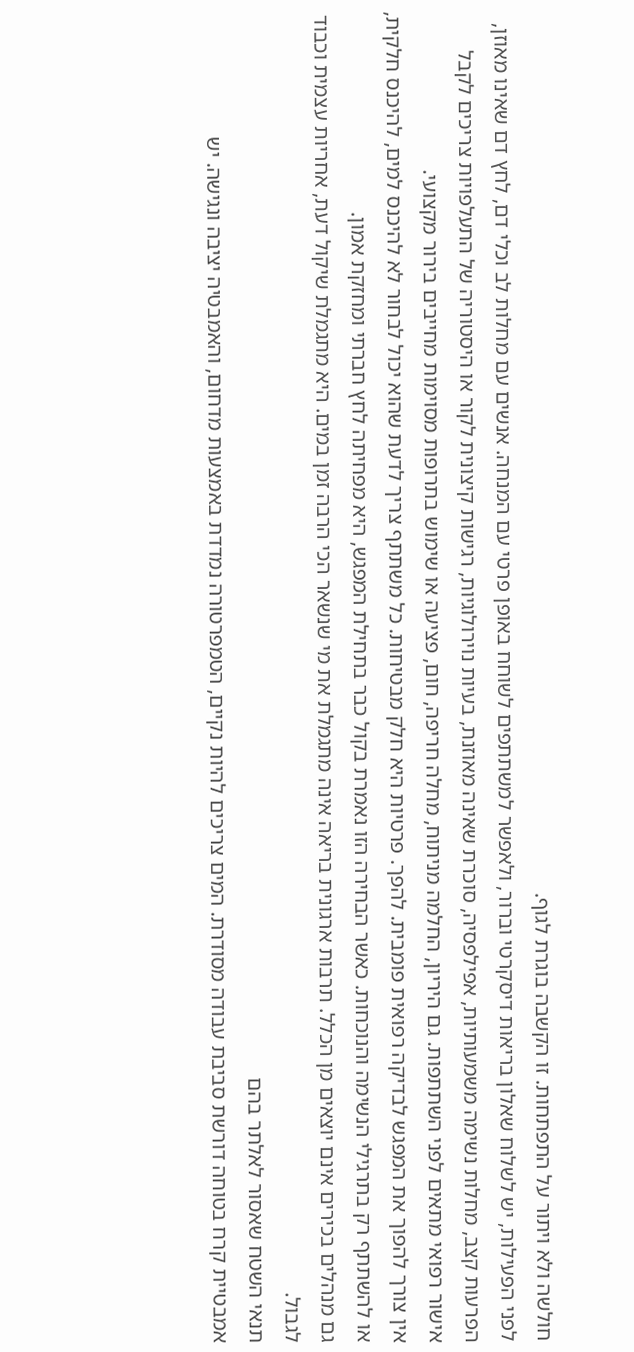חולשה ולא ויתור על התפתחות. זו הקשבה בוגרת לגוף.
לפני הפעילות, יש לשלוח שאלון בריאות דיסקרטי וברור, ולאפשר למשתתפים לשוחח באופן פרטי עם המנחה. אנשים עם מחלות לב וכלי דם, לחץ דם שאינו מאוזן, הפרעות קצב, מחלות נשימה משמעותיות, אפילפסיה, סוכרת שאינה מאוזנת, בעיות נוירולוגיות, רגישות קיצונית לקור או היסטוריה של התעלפויות צריכים לקבל אישור רפואי מתאים לפני השתתפות. גם היריון, החלמה מניתוח, מחלה חריפה, חום, פציעה או שימוש בתרופות מסוימות מחייבים בירור מקצועי.
אין צורך להפוך את המפגש לבדיקה רפואית פומבית. להפך. פרטיות היא חלק מבטיחות. כל משתתף צריך לדעת שהוא יכול לבחור לא להיכנס למים, להיכנס חלקית, או להשתתף רק בתרגילי הנשימה והנוכחות. כאשר הבחירה הזו נאמרת בקול כבר בתחילת המפגש, היא מפחיתה לחץ חברתי ומחזקת אמון.
גם מנהלים בכירים אינם יוצאים מן הכלל. תרבות ארגונית בריאה אינה מתגמלת את מי שנשאר הכי הרבה זמן במים. היא מתגמלת שיקול דעת, אחריות עצמית וכבוד לגבול.
תנאי השטח שאסור לאלתר בהם
אמבטיית קרח בטוחה דורשת סביבת עבודה מסודרת. המים צריכים להיות נקיים, הטמפרטורה נמדדת באמצעות מדחום, והאמבטיה יציבה ונגישה. יש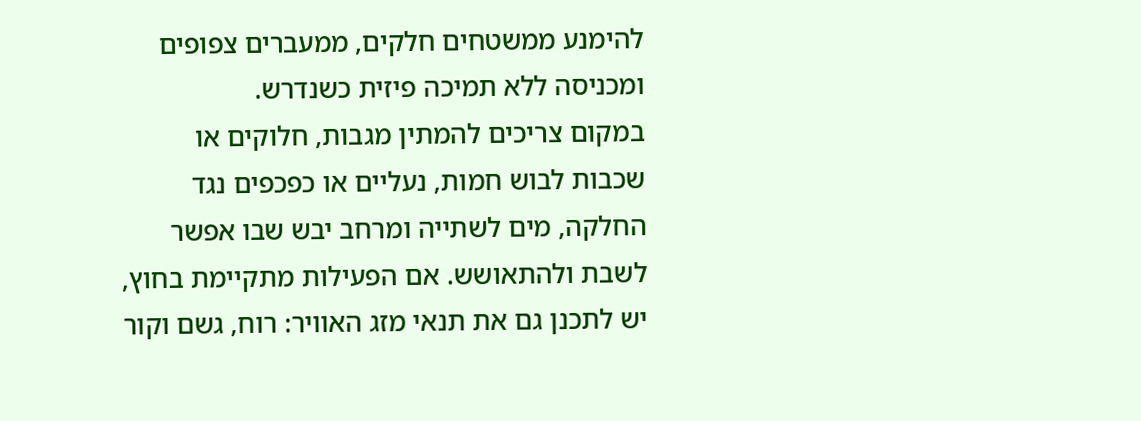להימנע ממשטחים חלקים, ממעברים צפופים ומכניסה ללא תמיכה פיזית כשנדרש.
במקום צריכים להמתין מגבות, חלוקים או שכבות לבוש חמות, נעליים או כפכפים נגד החלקה, מים לשתייה ומרחב יבש שבו אפשר לשבת ולהתאושש. אם הפעילות מתקיימת בחוץ, יש לתכנן גם את תנאי מזג האוויר: רוח, גשם וקור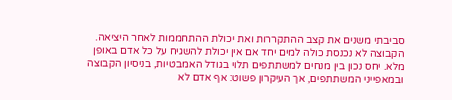סביבתי משנים את קצב ההתקררות ואת יכולת ההתחממות לאחר היציאה.
הקבוצה לא נכנסת כולה למים יחד אם אין יכולת להשגיח על כל אדם באופן מלא. יחס נכון בין מנחים למשתתפים תלוי בגודל האמבטיות, בניסיון הקבוצה ובמאפייני המשתתפים, אך העיקרון פשוט: אף אדם לא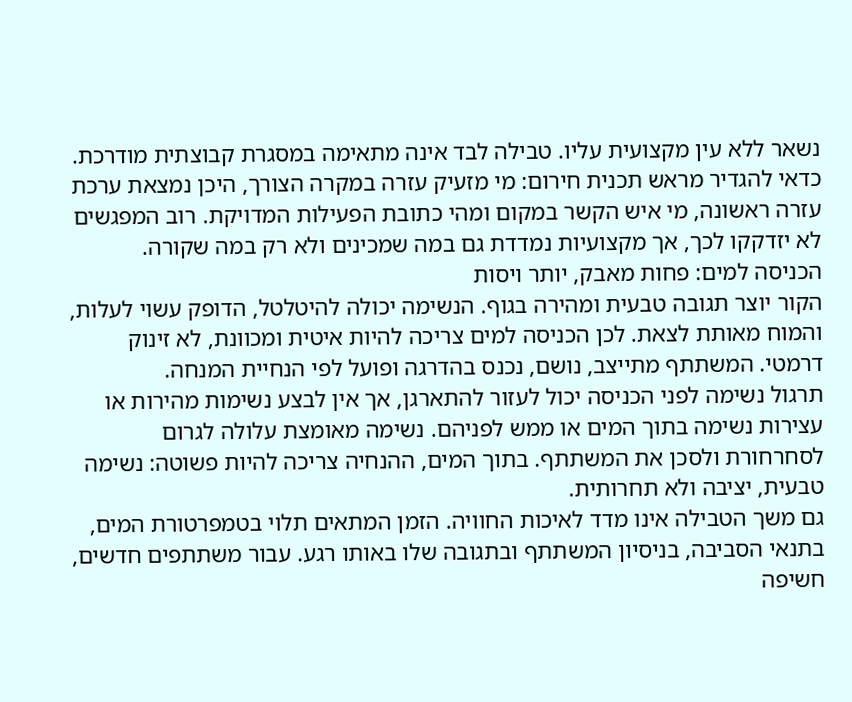נשאר ללא עין מקצועית עליו. טבילה לבד אינה מתאימה במסגרת קבוצתית מודרכת.
כדאי להגדיר מראש תכנית חירום: מי מזעיק עזרה במקרה הצורך, היכן נמצאת ערכת עזרה ראשונה, מי איש הקשר במקום ומהי כתובת הפעילות המדויקת. רוב המפגשים לא יזדקקו לכך, אך מקצועיות נמדדת גם במה שמכינים ולא רק במה שקורה.
הכניסה למים: פחות מאבק, יותר ויסות
הקור יוצר תגובה טבעית ומהירה בגוף. הנשימה יכולה להיטלטל, הדופק עשוי לעלות, והמוח מאותת לצאת. לכן הכניסה למים צריכה להיות איטית ומכוונת, לא זינוק דרמטי. המשתתף מתייצב, נושם, נכנס בהדרגה ופועל לפי הנחיית המנחה.
תרגול נשימה לפני הכניסה יכול לעזור להתארגן, אך אין לבצע נשימות מהירות או עצירות נשימה בתוך המים או ממש לפניהם. נשימה מאומצת עלולה לגרום לסחרחורת ולסכן את המשתתף. בתוך המים, ההנחיה צריכה להיות פשוטה: נשימה טבעית, יציבה ולא תחרותית.
גם משך הטבילה אינו מדד לאיכות החוויה. הזמן המתאים תלוי בטמפרטורת המים, בתנאי הסביבה, בניסיון המשתתף ובתגובה שלו באותו רגע. עבור משתתפים חדשים, חשיפה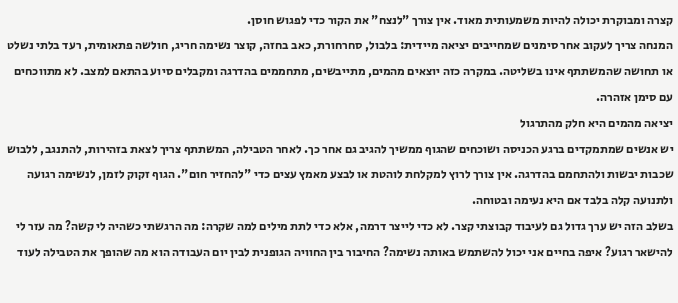קצרה ומבוקרת יכולה להיות משמעותית מאוד. אין צורך "לנצח" את הקור כדי לפגוש חוסן.
המנחה צריך לעקוב אחר סימנים שמחייבים יציאה מיידית: בלבול, סחרחורת, כאב בחזה, קוצר נשימה חריג, חולשה פתאומית, רעד בלתי נשלט או תחושה שהמשתתף אינו בשליטה. במקרה כזה יוצאים מהמים, מתייבשים, מתחממים בהדרגה ומקבלים סיוע בהתאם למצב. לא מתווכחים עם סימן אזהרה.
יציאה מהמים היא חלק מהתרגול
יש אנשים שמתמקדים ברגע הכניסה ושוכחים שהגוף ממשיך להגיב גם אחר כך. לאחר הטבילה, המשתתף צריך לצאת בזהירות, להתנגב, ללבוש שכבות יבשות ולהתחמם בהדרגה. אין צורך לרוץ למקלחת לוהטת או לבצע מאמץ עצים כדי "להחזיר חום". הגוף זקוק לזמן, לנשימה רגועה ולתנועה קלה בלבד אם היא נעימה ובטוחה.
בשלב הזה יש ערך גדול גם לעיבוד קבוצתי קצר. לא כדי לייצר דרמה, אלא כדי לתת מילים למה שקרה: מה הרגשתי כשהיה לי קשה? מה עזר לי להישאר רגוע? איפה בחיים אני יכול להשתמש באותה נשימה? החיבור בין החוויה הגופנית לבין יום העבודה הוא מה שהופך את הטבילה לעוד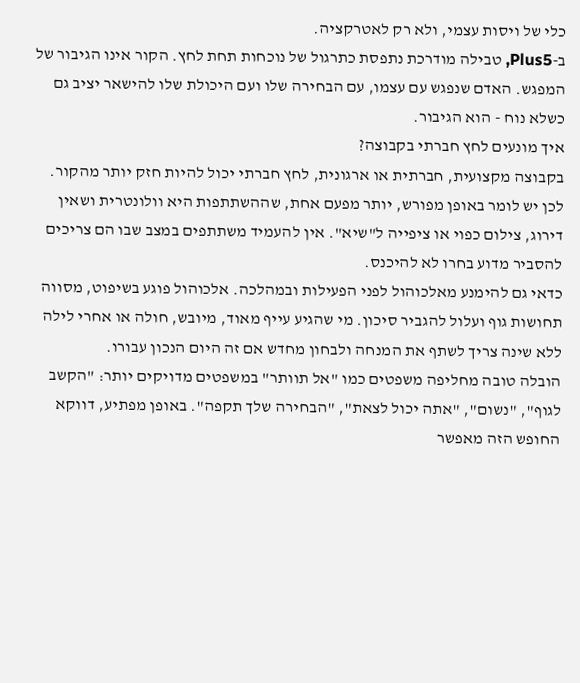כלי של ויסות עצמי, ולא רק לאטרקציה.
ב-Plus5, טבילה מודרכת נתפסת כתרגול של נוכחות תחת לחץ. הקור אינו הגיבור של המפגש. האדם שנפגש עם עצמו, עם הבחירה שלו ועם היכולת שלו להישאר יציב גם כשלא נוח - הוא הגיבור.
איך מונעים לחץ חברתי בקבוצה?
בקבוצה מקצועית, חברתית או ארגונית, לחץ חברתי יכול להיות חזק יותר מהקור. לכן יש לומר באופן מפורש, יותר מפעם אחת, שההשתתפות היא וולונטרית ושאין דירוג, צילום כפוי או ציפייה ל"שיא". אין להעמיד משתתפים במצב שבו הם צריכים להסביר מדוע בחרו לא להיכנס.
כדאי גם להימנע מאלכוהול לפני הפעילות ובמהלכה. אלכוהול פוגע בשיפוט, מסווה תחושות גוף ועלול להגביר סיכון. מי שהגיע עייף מאוד, מיובש, חולה או אחרי לילה ללא שינה צריך לשתף את המנחה ולבחון מחדש אם זה היום הנכון עבורו.
הובלה טובה מחליפה משפטים כמו "אל תוותר" במשפטים מדויקים יותר: "הקשב לגוף", "נשום", "אתה יכול לצאת", "הבחירה שלך תקפה". באופן מפתיע, דווקא החופש הזה מאפשר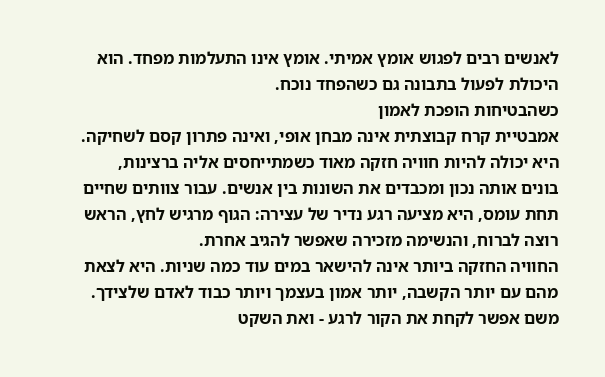לאנשים רבים לפגוש אומץ אמיתי. אומץ אינו התעלמות מפחד. הוא היכולת לפעול בתבונה גם כשהפחד נוכח.
כשהבטיחות הופכת לאמון
אמבטיית קרח קבוצתית אינה מבחן אופי, ואינה פתרון קסם לשחיקה. היא יכולה להיות חוויה חזקה מאוד כשמתייחסים אליה ברצינות, בונים אותה נכון ומכבדים את השונות בין אנשים. עבור צוותים שחיים תחת עומס, היא מציעה רגע נדיר של עצירה: הגוף מרגיש לחץ, הראש רוצה לברוח, והנשימה מזכירה שאפשר להגיב אחרת.
החוויה החזקה ביותר אינה להישאר במים עוד כמה שניות. היא לצאת מהם עם יותר הקשבה, יותר אמון בעצמך ויותר כבוד לאדם שלצידך. משם אפשר לקחת את הקור לרגע - ואת השקט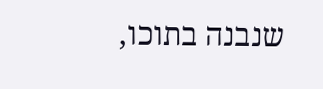שנבנה בתוכו,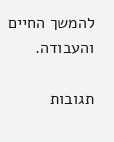להמשך החיים והעבודה.

תגובות